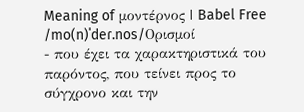Meaning of μοντέρνος | Babel Free
/mo(n)ˈdeɾ.nos/Ορισμοί
- που έχει τα χαρακτηριστικά του παρόντος, που τείνει προς το σύγχρονο και την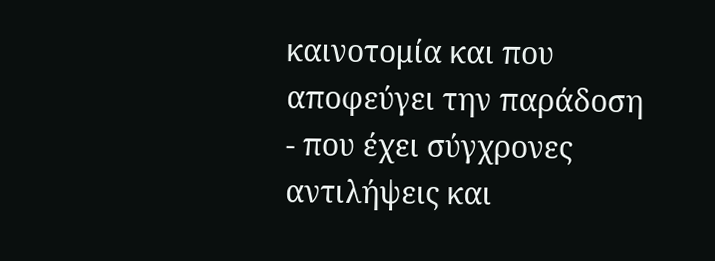καινοτομία και που αποφεύγει την παράδοση
- που έχει σύγχρονες αντιλήψεις και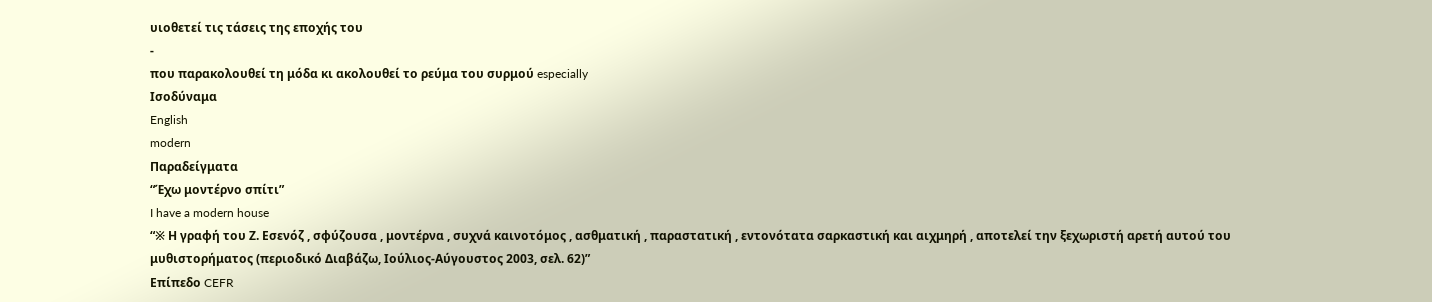υιοθετεί τις τάσεις της εποχής του
-
που παρακολουθεί τη μόδα κι ακολουθεί το ρεύμα του συρμού especially
Ισοδύναμα
English
modern
Παραδείγματα
“Έχω μοντέρνο σπίτι”
I have a modern house
“※ Η γραφή του Ζ. Εσενόζ , σφύζουσα , μοντέρνα , συχνά καινοτόμος , ασθματική , παραστατική , εντονότατα σαρκαστική και αιχμηρή , αποτελεί την ξεχωριστή αρετή αυτού του μυθιστορήματος (περιοδικό Διαβάζω, Ιούλιος-Αύγουστος 2003, σελ. 62)”
Επίπεδο CEFR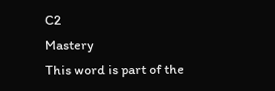C2
Mastery
This word is part of the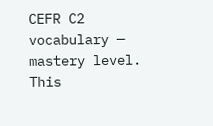CEFR C2 vocabulary — mastery level.
This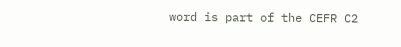word is part of the CEFR C2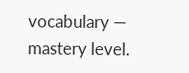vocabulary — mastery level.